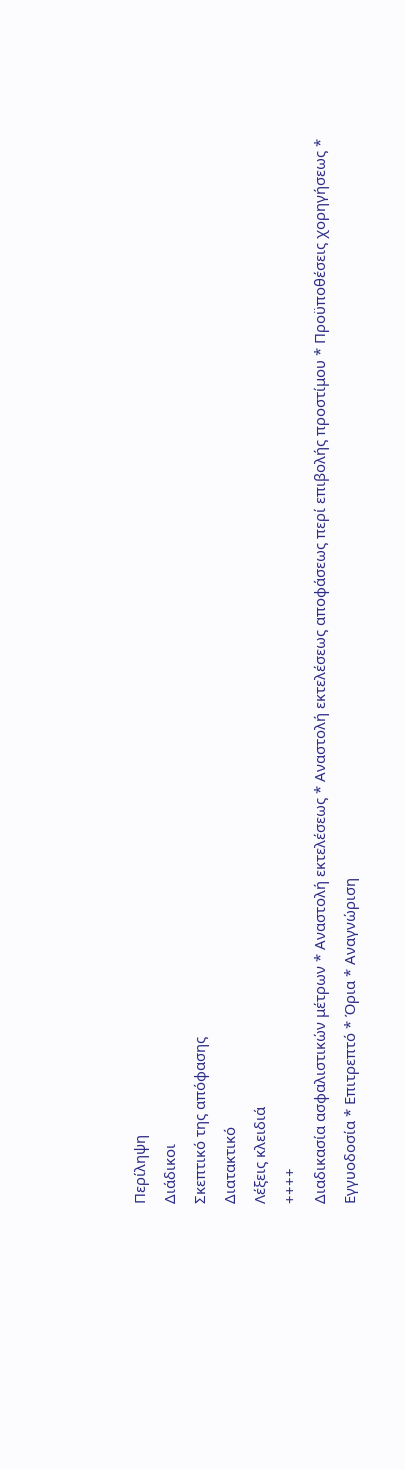Περίληψη
Διάδικοι
Σκεπτικό της απόφασης
Διατακτικό
Λέξεις κλειδιά
++++
Διαδικασία ασφαλιστικών μέτρων * Αναστολή εκτελέσεως * Αναστολή εκτελέσεως αποφάσεως περί επιβολής προστίμου * Προϋποθέσεις χορηγήσεως * Εγγυοδοσία * Επιτρεπτό * Όρια * Αναγνώριση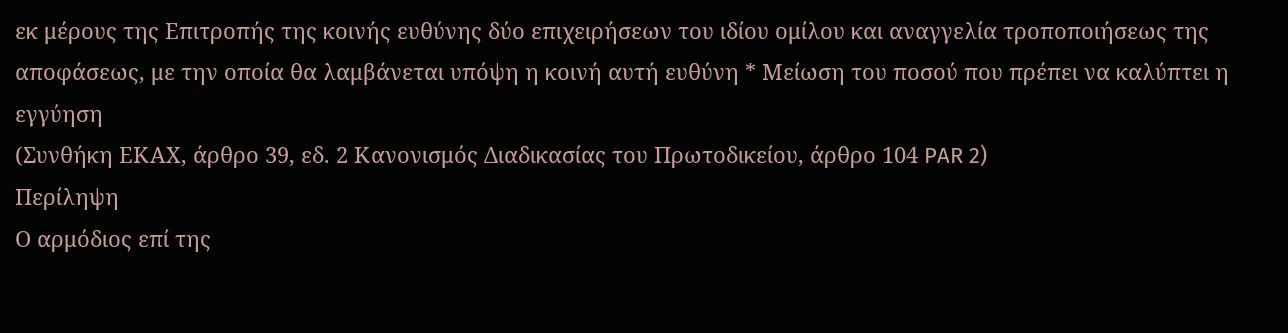εκ μέρους της Επιτροπής της κοινής ευθύνης δύο επιχειρήσεων του ιδίου ομίλου και αναγγελία τροποποιήσεως της αποφάσεως, με την οποία θα λαμβάνεται υπόψη η κοινή αυτή ευθύνη * Μείωση του ποσού που πρέπει να καλύπτει η εγγύηση
(Συνθήκη ΕΚΑΧ, άρθρο 39, εδ. 2 Κανονισμός Διαδικασίας του Πρωτοδικείου, άρθρο 104 PAR 2)
Περίληψη
Ο αρμόδιος επί της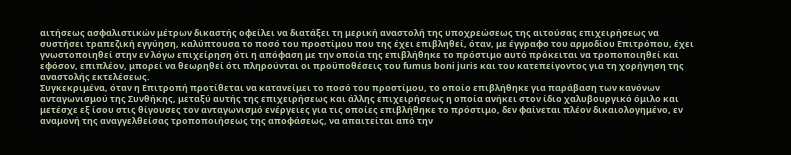αιτήσεως ασφαλιστικών μέτρων δικαστής οφείλει να διατάξει τη μερική αναστολή της υποχρεώσεως της αιτούσας επιχειρήσεως να συστήσει τραπεζική εγγύηση, καλύπτουσα το ποσό του προστίμου που της έχει επιβληθεί, όταν, με έγγραφο του αρμοδίου Επιτρόπου, έχει γνωστοποιηθεί στην εν λόγω επιχείρηση ότι η απόφαση με την οποία της επιβλήθηκε το πρόστιμο αυτό πρόκειται να τροποποιηθεί και εφόσον, επιπλέον, μπορεί να θεωρηθεί ότι πληρούνται οι προϋποθέσεις του fumus boni juris και του κατεπείγοντος για τη χορήγηση της αναστολής εκτελέσεως.
Συγκεκριμένα, όταν η Επιτροπή προτίθεται να κατανείμει το ποσό του προστίμου, το οποίο επιβλήθηκε για παράβαση των κανόνων ανταγωνισμού της Συνθήκης, μεταξύ αυτής της επιχειρήσεως και άλλης επιχειρήσεως η οποία ανήκει στον ίδιο χαλυβουργικό όμιλο και μετέσχε εξ ίσου στις θίγουσες τον ανταγωνισμό ενέργειες για τις οποίες επιβλήθηκε το πρόστιμο, δεν φαίνεται πλέον δικαιολογημένο, εν αναμονή της αναγγελθείσας τροποποιήσεως της αποφάσεως, να απαιτείται από την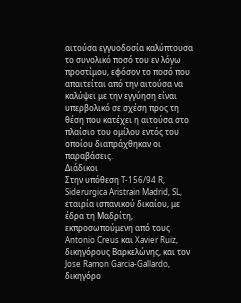αιτούσα εγγυοδοσία καλύπτουσα το συνολικό ποσό του εν λόγω προστίμου, εφόσον το ποσό που απαιτείται από την αιτούσα να καλύψει με την εγγύηση είναι υπερβολικό σε σχέση προς τη θέση που κατέχει η αιτούσα στο πλαίσιο του ομίλου εντός του οποίου διαπράχθηκαν οι παραβάσεις.
Διάδικοι
Στην υπόθεση T-156/94 R,
Siderurgica Aristrain Madrid, SL, εταιρία ισπανικού δικαίου, με έδρα τη Μαδρίτη, εκπροσωπούμενη από τους Antonio Creus και Xavier Ruiz, δικηγόρους Βαρκελώνης, και τον Jose Ramon Garcia-Gallardo, δικηγόρο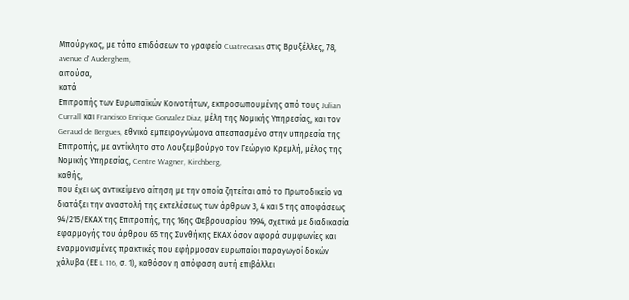Μπούργκος, με τόπο επιδόσεων το γραφείο Cuatrecasas στις Βρυξέλλες, 78, avenue d' Auderghem,
αιτούσα,
κατά
Επιτροπής των Ευρωπαϊκών Κοινοτήτων, εκπροσωπουμένης από τους Julian Currall και Francisco Enrique Gonzalez Diaz, μέλη της Νομικής Υπηρεσίας, και τον Geraud de Bergues, εθνικό εμπειρογνώμονα απεσπασμένο στην υπηρεσία της Επιτροπής, με αντίκλητο στο Λουξεμβούργο τον Γεώργιο Κρεμλή, μέλος της Νομικής Υπηρεσίας, Centre Wagner, Kirchberg,
καθής,
που έχει ως αντικείμενο αίτηση με την οποία ζητείται από το Πρωτοδικείο να διατάξει την αναστολή της εκτελέσεως των άρθρων 3, 4 και 5 της αποφάσεως 94/215/ΕΚΑΧ της Επιτροπής, της 16ης Φεβρουαρίου 1994, σχετικά με διαδικασία εφαρμογής του άρθρου 65 της Συνθήκης ΕΚΑΧ όσον αφορά συμφωνίες και εναρμονισμένες πρακτικές που εφήρμοσαν ευρωπαίοι παραγωγοί δοκών χάλυβα (ΕΕ L 116, σ. 1), καθόσον η απόφαση αυτή επιβάλλει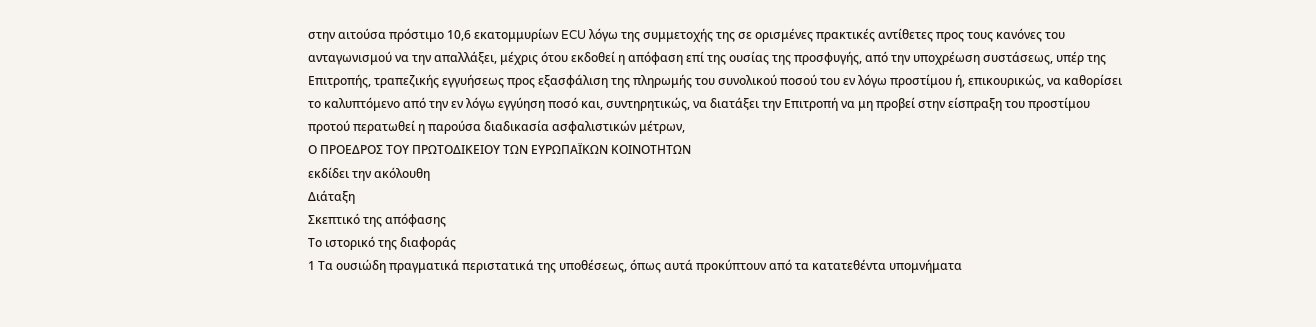στην αιτούσα πρόστιμο 10,6 εκατομμυρίων ECU λόγω της συμμετοχής της σε ορισμένες πρακτικές αντίθετες προς τους κανόνες του ανταγωνισμού να την απαλλάξει, μέχρις ότου εκδοθεί η απόφαση επί της ουσίας της προσφυγής, από την υποχρέωση συστάσεως, υπέρ της Επιτροπής, τραπεζικής εγγυήσεως προς εξασφάλιση της πληρωμής του συνολικού ποσού του εν λόγω προστίμου ή, επικουρικώς, να καθορίσει το καλυπτόμενο από την εν λόγω εγγύηση ποσό και, συντηρητικώς, να διατάξει την Επιτροπή να μη προβεί στην είσπραξη του προστίμου προτού περατωθεί η παρούσα διαδικασία ασφαλιστικών μέτρων,
Ο ΠΡΟΕΔΡΟΣ ΤΟΥ ΠΡΩΤΟΔΙΚΕΙΟΥ ΤΩΝ ΕΥΡΩΠΑΪΚΩΝ ΚΟΙΝΟΤΗΤΩΝ
εκδίδει την ακόλουθη
Διάταξη
Σκεπτικό της απόφασης
Το ιστορικό της διαφοράς
1 Τα ουσιώδη πραγματικά περιστατικά της υποθέσεως, όπως αυτά προκύπτουν από τα κατατεθέντα υπομνήματα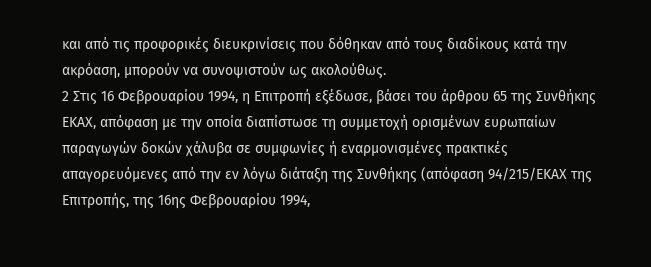και από τις προφορικές διευκρινίσεις που δόθηκαν από τους διαδίκους κατά την ακρόαση, μπορούν να συνοψιστούν ως ακολούθως.
2 Στις 16 Φεβρουαρίου 1994, η Επιτροπή εξέδωσε, βάσει του άρθρου 65 της Συνθήκης ΕΚΑΧ, απόφαση με την οποία διαπίστωσε τη συμμετοχή ορισμένων ευρωπαίων παραγωγών δοκών χάλυβα σε συμφωνίες ή εναρμονισμένες πρακτικές απαγορευόμενες από την εν λόγω διάταξη της Συνθήκης (απόφαση 94/215/ΕΚΑΧ της Επιτροπής, της 16ης Φεβρουαρίου 1994,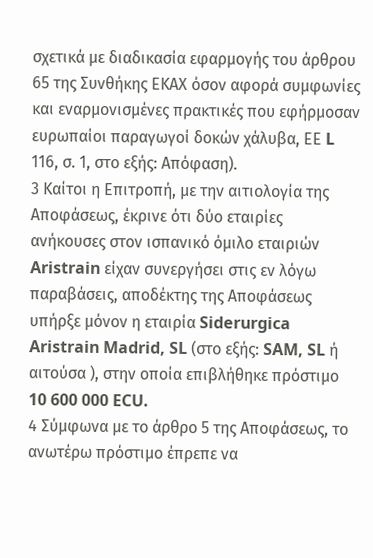σχετικά με διαδικασία εφαρμογής του άρθρου 65 της Συνθήκης ΕΚΑΧ όσον αφορά συμφωνίες και εναρμονισμένες πρακτικές που εφήρμοσαν ευρωπαίοι παραγωγοί δοκών χάλυβα, ΕΕ L 116, σ. 1, στο εξής: Απόφαση).
3 Καίτοι η Επιτροπή, με την αιτιολογία της Αποφάσεως, έκρινε ότι δύο εταιρίες ανήκουσες στον ισπανικό όμιλο εταιριών Aristrain είχαν συνεργήσει στις εν λόγω παραβάσεις, αποδέκτης της Αποφάσεως υπήρξε μόνον η εταιρία Siderurgica Aristrain Madrid, SL (στο εξής: SAM, SL ή αιτούσα ), στην οποία επιβλήθηκε πρόστιμο 10 600 000 ECU.
4 Σύμφωνα με το άρθρο 5 της Αποφάσεως, το ανωτέρω πρόστιμο έπρεπε να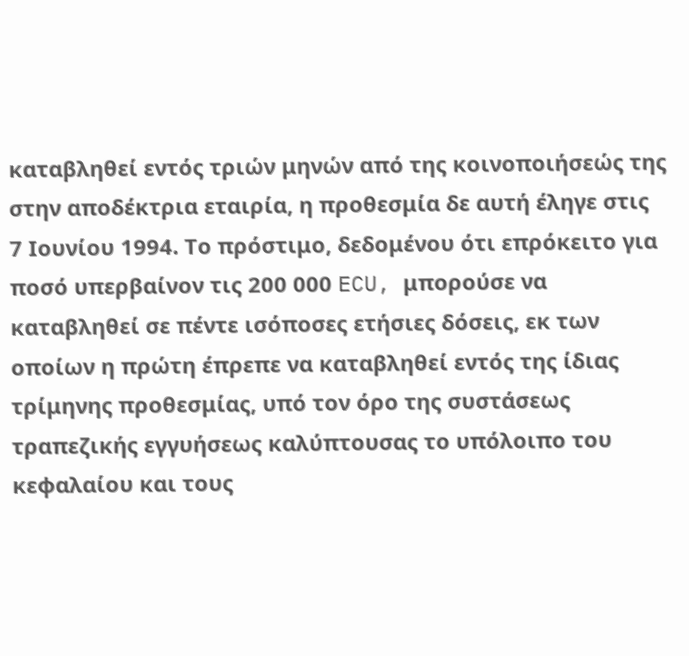καταβληθεί εντός τριών μηνών από της κοινοποιήσεώς της στην αποδέκτρια εταιρία, η προθεσμία δε αυτή έληγε στις 7 Ιουνίου 1994. Το πρόστιμο, δεδομένου ότι επρόκειτο για ποσό υπερβαίνον τις 200 000 ECU, μπορούσε να καταβληθεί σε πέντε ισόποσες ετήσιες δόσεις, εκ των οποίων η πρώτη έπρεπε να καταβληθεί εντός της ίδιας τρίμηνης προθεσμίας, υπό τον όρο της συστάσεως τραπεζικής εγγυήσεως καλύπτουσας το υπόλοιπο του κεφαλαίου και τους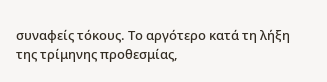συναφείς τόκους. Το αργότερο κατά τη λήξη της τρίμηνης προθεσμίας,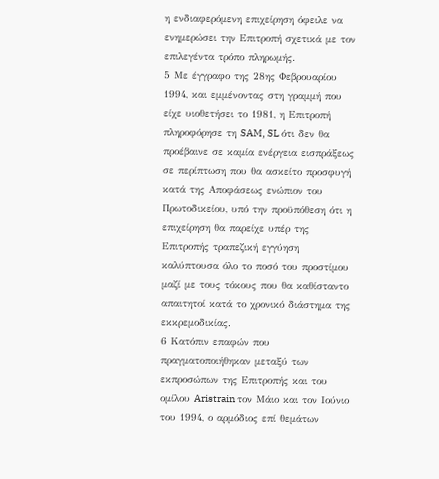η ενδιαφερόμενη επιχείρηση όφειλε να ενημερώσει την Επιτροπή σχετικά με τον επιλεγέντα τρόπο πληρωμής.
5 Με έγγραφο της 28ης Φεβρουαρίου 1994, και εμμένοντας στη γραμμή που είχε υιοθετήσει το 1981, η Επιτροπή πληροφόρησε τη SAM, SL ότι δεν θα προέβαινε σε καμία ενέργεια εισπράξεως σε περίπτωση που θα ασκείτο προσφυγή κατά της Αποφάσεως ενώπιον του Πρωτοδικείου, υπό την προϋπόθεση ότι η επιχείρηση θα παρείχε υπέρ της Επιτροπής τραπεζική εγγύηση καλύπτουσα όλο το ποσό του προστίμου μαζί με τους τόκους που θα καθίσταντο απαιτητοί κατά το χρονικό διάστημα της εκκρεμοδικίας.
6 Κατόπιν επαφών που πραγματοποιήθηκαν μεταξύ των εκπροσώπων της Επιτροπής και του ομίλου Aristrain τον Μάιο και τον Ιούνιο του 1994, ο αρμόδιος επί θεμάτων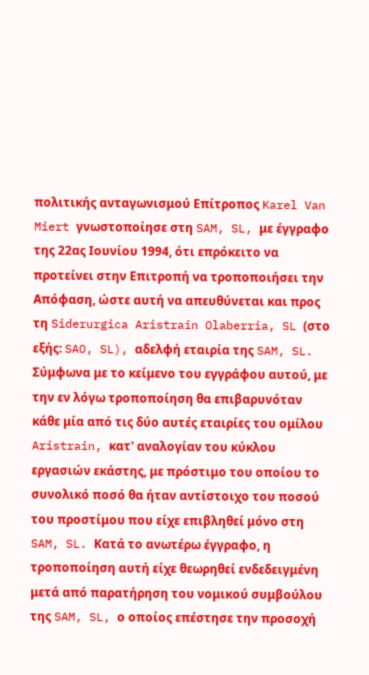πολιτικής ανταγωνισμού Επίτροπος Karel Van Miert γνωστοποίησε στη SAM, SL, με έγγραφο της 22ας Ιουνίου 1994, ότι επρόκειτο να προτείνει στην Επιτροπή να τροποποιήσει την Απόφαση, ώστε αυτή να απευθύνεται και προς τη Siderurgica Aristrain Olaberria, SL (στο εξής: SAO, SL), αδελφή εταιρία της SAM, SL. Σύμφωνα με το κείμενο του εγγράφου αυτού, με την εν λόγω τροποποίηση θα επιβαρυνόταν κάθε μία από τις δύο αυτές εταιρίες του ομίλου Aristrain, κατ' αναλογίαν του κύκλου εργασιών εκάστης, με πρόστιμο του οποίου το συνολικό ποσό θα ήταν αντίστοιχο του ποσού του προστίμου που είχε επιβληθεί μόνο στη SAM, SL. Κατά το ανωτέρω έγγραφο, η τροποποίηση αυτή είχε θεωρηθεί ενδεδειγμένη μετά από παρατήρηση του νομικού συμβούλου της SAM, SL, ο οποίος επέστησε την προσοχή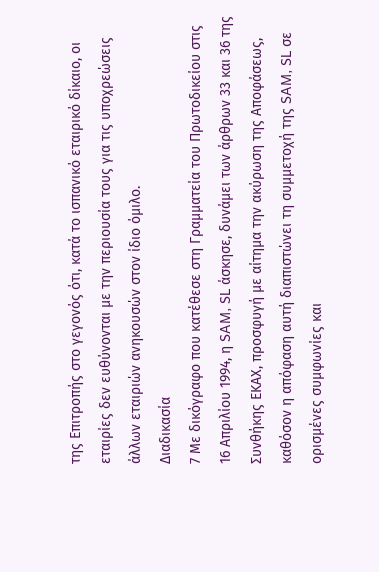της Επιτροπής στο γεγονός ότι, κατά το ισπανικό εταιρικό δίκαιο, οι εταιρίες δεν ευθύνονται με την περιουσία τους για τις υποχρεώσεις άλλων εταιριών ανηκουσών στον ίδιο όμιλο.
Διαδικασία
7 Με δικόγραφο που κατέθεσε στη Γραμματεία του Πρωτοδικείου στις 16 Απριλίου 1994, η SAM, SL άσκησε, δυνάμει των άρθρων 33 και 36 της Συνθήκης ΕΚΑΧ, προσφυγή με αίτημα την ακύρωση της Αποφάσεως, καθόσον η απόφαση αυτή διαπιστώνει τη συμμετοχή της SAM, SL σε ορισμένες συμφωνίες και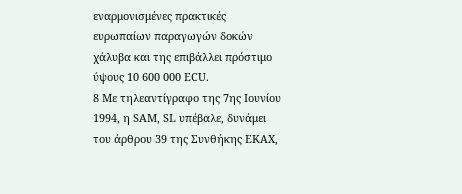εναρμονισμένες πρακτικές ευρωπαίων παραγωγών δοκών χάλυβα και της επιβάλλει πρόστιμο ύψους 10 600 000 ECU.
8 Με τηλεαντίγραφο της 7ης Ιουνίου 1994, η SAM, SL υπέβαλε, δυνάμει του άρθρου 39 της Συνθήκης ΕΚΑΧ,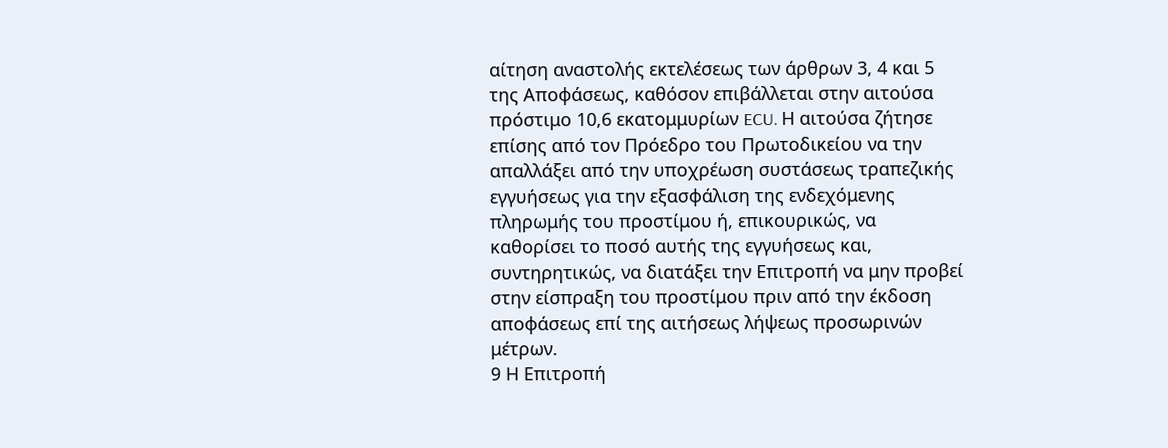αίτηση αναστολής εκτελέσεως των άρθρων 3, 4 και 5 της Αποφάσεως, καθόσον επιβάλλεται στην αιτούσα πρόστιμο 10,6 εκατομμυρίων ECU. Η αιτούσα ζήτησε επίσης από τον Πρόεδρο του Πρωτοδικείου να την απαλλάξει από την υποχρέωση συστάσεως τραπεζικής εγγυήσεως για την εξασφάλιση της ενδεχόμενης πληρωμής του προστίμου ή, επικουρικώς, να καθορίσει το ποσό αυτής της εγγυήσεως και, συντηρητικώς, να διατάξει την Επιτροπή να μην προβεί στην είσπραξη του προστίμου πριν από την έκδοση αποφάσεως επί της αιτήσεως λήψεως προσωρινών μέτρων.
9 Η Επιτροπή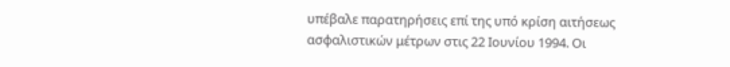υπέβαλε παρατηρήσεις επί της υπό κρίση αιτήσεως ασφαλιστικών μέτρων στις 22 Ιουνίου 1994. Οι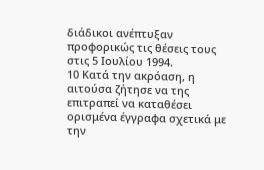διάδικοι ανέπτυξαν προφορικώς τις θέσεις τους στις 5 Ιουλίου 1994.
10 Κατά την ακρόαση, η αιτούσα ζήτησε να της επιτραπεί να καταθέσει ορισμένα έγγραφα σχετικά με την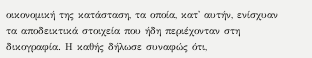οικονομική της κατάσταση, τα οποία, κατ' αυτήν, ενίσχυαν τα αποδεικτικά στοιχεία που ήδη περιέχονταν στη δικογραφία. Η καθής δήλωσε συναφώς ότι,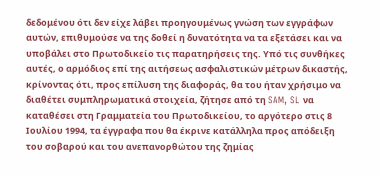δεδομένου ότι δεν είχε λάβει προηγουμένως γνώση των εγγράφων αυτών, επιθυμούσε να της δοθεί η δυνατότητα να τα εξετάσει και να υποβάλει στο Πρωτοδικείο τις παρατηρήσεις της. Υπό τις συνθήκες αυτές, ο αρμόδιος επί της αιτήσεως ασφαλιστικών μέτρων δικαστής, κρίνοντας ότι, προς επίλυση της διαφοράς, θα του ήταν χρήσιμο να διαθέτει συμπληρωματικά στοιχεία, ζήτησε από τη SAM, SL να καταθέσει στη Γραμματεία του Πρωτοδικείου, το αργότερο στις 8 Ιουλίου 1994, τα έγγραφα που θα έκρινε κατάλληλα προς απόδειξη του σοβαρού και του ανεπανορθώτου της ζημίας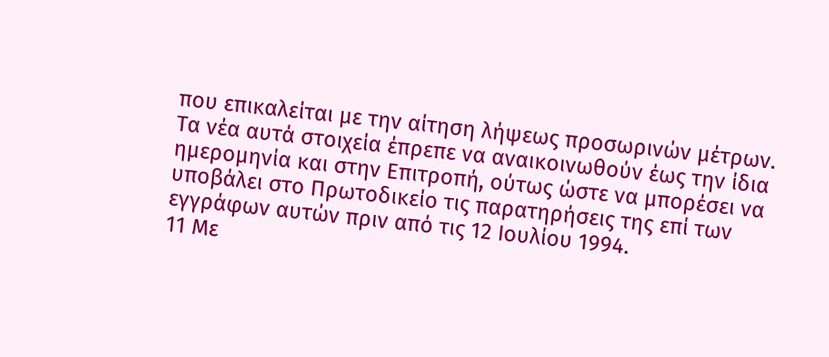που επικαλείται με την αίτηση λήψεως προσωρινών μέτρων. Τα νέα αυτά στοιχεία έπρεπε να αναικοινωθούν έως την ίδια ημερομηνία και στην Επιτροπή, ούτως ώστε να μπορέσει να υποβάλει στο Πρωτοδικείο τις παρατηρήσεις της επί των εγγράφων αυτών πριν από τις 12 Ιουλίου 1994.
11 Με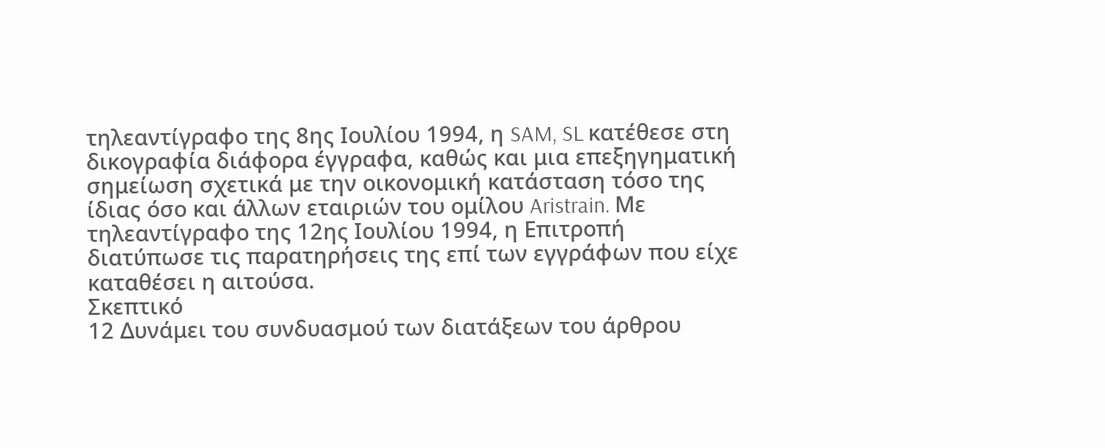τηλεαντίγραφο της 8ης Ιουλίου 1994, η SAM, SL κατέθεσε στη δικογραφία διάφορα έγγραφα, καθώς και μια επεξηγηματική σημείωση σχετικά με την οικονομική κατάσταση τόσο της ίδιας όσο και άλλων εταιριών του ομίλου Aristrain. Με τηλεαντίγραφο της 12ης Ιουλίου 1994, η Επιτροπή διατύπωσε τις παρατηρήσεις της επί των εγγράφων που είχε καταθέσει η αιτούσα.
Σκεπτικό
12 Δυνάμει του συνδυασμού των διατάξεων του άρθρου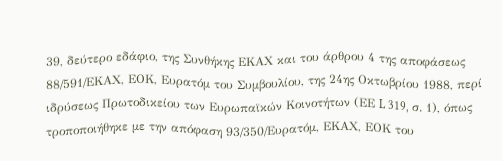39, δεύτερο εδάφιο, της Συνθήκης ΕΚΑΧ και του άρθρου 4 της αποφάσεως 88/591/ΕΚΑΧ, ΕΟΚ, Ευρατόμ του Συμβουλίου, της 24ης Οκτωβρίου 1988, περί ιδρύσεως Πρωτοδικείου των Ευρωπαϊκών Κοινοτήτων (ΕΕ L 319, σ. 1), όπως τροποποιήθηκε με την απόφαση 93/350/Ευρατόμ, ΕΚΑΧ, ΕΟΚ του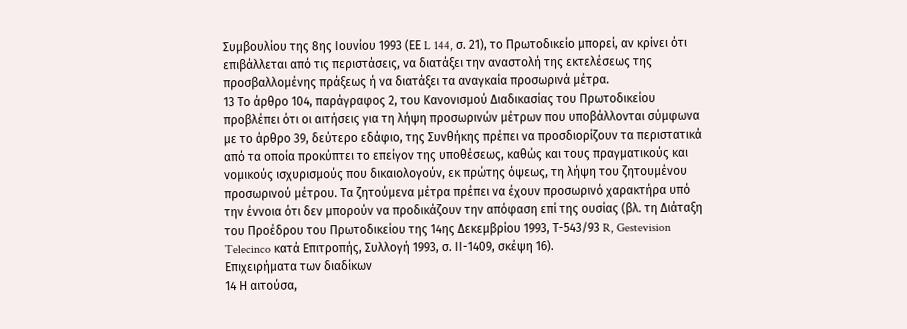Συμβουλίου της 8ης Ιουνίου 1993 (ΕΕ L 144, σ. 21), το Πρωτοδικείο μπορεί, αν κρίνει ότι επιβάλλεται από τις περιστάσεις, να διατάξει την αναστολή της εκτελέσεως της προσβαλλομένης πράξεως ή να διατάξει τα αναγκαία προσωρινά μέτρα.
13 Το άρθρο 104, παράγραφος 2, του Κανονισμού Διαδικασίας του Πρωτοδικείου προβλέπει ότι οι αιτήσεις για τη λήψη προσωρινών μέτρων που υποβάλλονται σύμφωνα με το άρθρο 39, δεύτερο εδάφιο, της Συνθήκης πρέπει να προσδιορίζουν τα περιστατικά από τα οποία προκύπτει το επείγον της υποθέσεως, καθώς και τους πραγματικούς και νομικούς ισχυρισμούς που δικαιολογούν, εκ πρώτης όψεως, τη λήψη του ζητουμένου προσωρινού μέτρου. Τα ζητούμενα μέτρα πρέπει να έχουν προσωρινό χαρακτήρα υπό την έννοια ότι δεν μπορούν να προδικάζουν την απόφαση επί της ουσίας (βλ. τη Διάταξη του Προέδρου του Πρωτοδικείου της 14ης Δεκεμβρίου 1993, Τ-543/93 R, Gestevision Telecinco κατά Επιτροπής, Συλλογή 1993, σ. ΙΙ-1409, σκέψη 16).
Επιχειρήματα των διαδίκων
14 Η αιτούσα,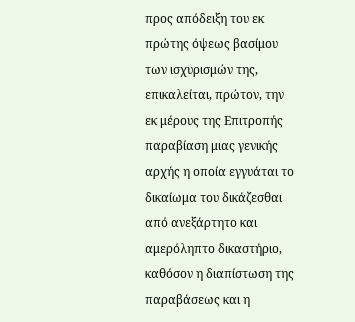προς απόδειξη του εκ πρώτης όψεως βασίμου των ισχυρισμών της, επικαλείται, πρώτον, την εκ μέρους της Επιτροπής παραβίαση μιας γενικής αρχής η οποία εγγυάται το δικαίωμα του δικάζεσθαι από ανεξάρτητο και αμερόληπτο δικαστήριο, καθόσον η διαπίστωση της παραβάσεως και η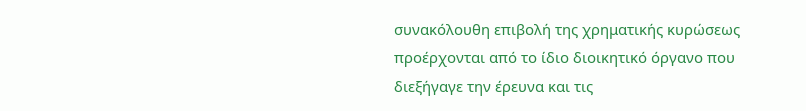συνακόλουθη επιβολή της χρηματικής κυρώσεως προέρχονται από το ίδιο διοικητικό όργανο που διεξήγαγε την έρευνα και τις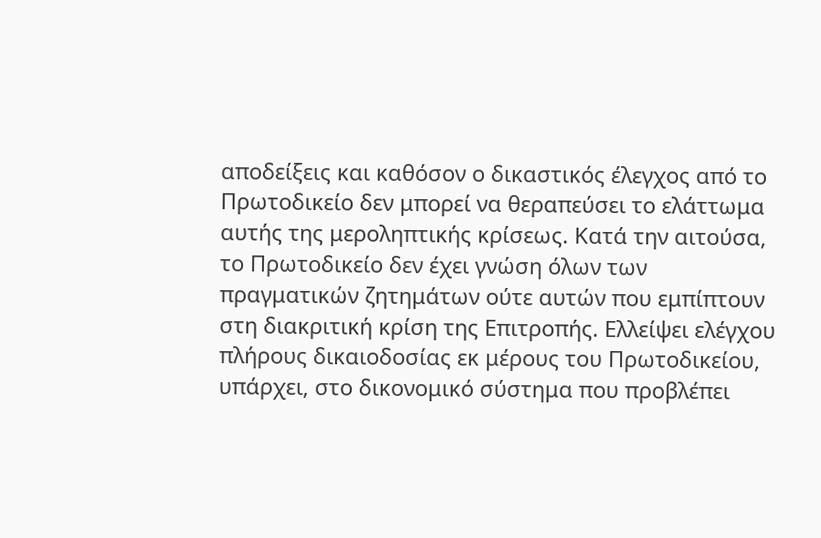αποδείξεις και καθόσον ο δικαστικός έλεγχος από το Πρωτοδικείο δεν μπορεί να θεραπεύσει το ελάττωμα αυτής της μεροληπτικής κρίσεως. Κατά την αιτούσα, το Πρωτοδικείο δεν έχει γνώση όλων των πραγματικών ζητημάτων ούτε αυτών που εμπίπτουν στη διακριτική κρίση της Επιτροπής. Ελλείψει ελέγχου πλήρους δικαιοδοσίας εκ μέρους του Πρωτοδικείου, υπάρχει, στο δικονομικό σύστημα που προβλέπει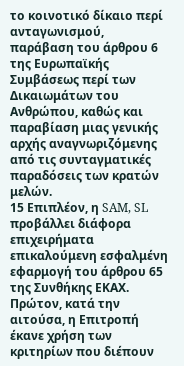το κοινοτικό δίκαιο περί ανταγωνισμού, παράβαση του άρθρου 6 της Ευρωπαϊκής Συμβάσεως περί των Δικαιωμάτων του Ανθρώπου, καθώς και παραβίαση μιας γενικής αρχής αναγνωριζόμενης από τις συνταγματικές παραδόσεις των κρατών μελών.
15 Επιπλέον, η SAM, SL προβάλλει διάφορα επιχειρήματα επικαλούμενη εσφαλμένη εφαρμογή του άρθρου 65 της Συνθήκης ΕΚΑΧ. Πρώτον, κατά την αιτούσα, η Επιτροπή έκανε χρήση των κριτηρίων που διέπουν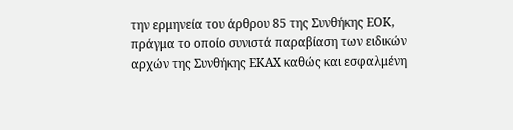την ερμηνεία του άρθρου 85 της Συνθήκης ΕΟΚ, πράγμα το οποίο συνιστά παραβίαση των ειδικών αρχών της Συνθήκης ΕΚΑΧ καθώς και εσφαλμένη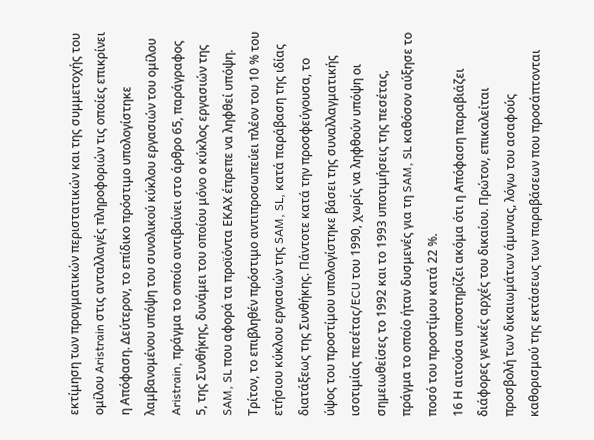εκτίμηση των πραγματικών περιστατικών και της συμμετοχής του ομίλου Aristrain στις ανταλλαγές πληροφοριών τις οποίες επικρίνει η Απόφαση. Δεύτερον, το επίδικο πρόστιμο υπολογίστηκε λαμβανομένου υπόψη του συνολικού κύκλου εργασιών του ομίλου Aristrain, πράγμα το οποίο αντιβαίνει στο άρθρο 65, παράγραφος 5, της Συνθήκης, δυνάμει του οποίου μόνο ο κύκλος εργασιών της SAM, SL που αφορά τα προϊόντα ΕΚΑΧ έπρεπε να ληφθεί υπόψη. Τρίτον, το επιβληθέν πρόστιμο αντιπροσωπεύει πλέον του 10 % του ετήσιου κύκλου εργασιών της SAM, SL, κατά παράβαση της ιδίας διατάξεως της Συνθήκης. Πάντοτε κατά την προσφεύγουσα, το ύψος του προστίμου υπολογίστηκε βάσει της συναλλαγματικής ισοτιμίας πεσέτας/ECU του 1990, χωρίς να ληφθούν υπόψη οι σημειωθείσες το 1992 και το 1993 υποτιμήσεις της πεσέτας, πράγμα το οποίο ήταν δυσμενές για τη SAM, SL καθόσον αύξησε το ποσό του προστίμου κατά 22 %.
16 Η αιτούσα υποστηρίζει ακόμα ότι η Απόφαση παραβιάζει διάφορες γενικές αρχές του δικαίου. Πρώτον, επικαλείται προσβολή των δικαιωμάτων άμυνας, λόγω του ασαφούς καθορισμού της εκτάσεως των παραβάσεων που προσάπτονται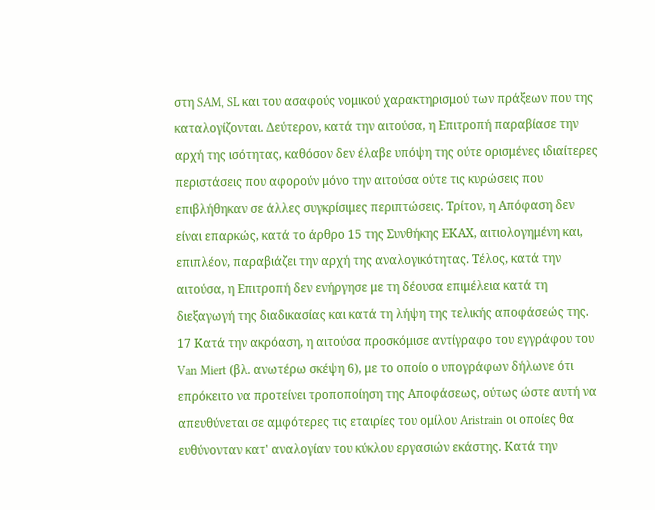στη SAM, SL και του ασαφούς νομικού χαρακτηρισμού των πράξεων που της καταλογίζονται. Δεύτερον, κατά την αιτούσα, η Επιτροπή παραβίασε την αρχή της ισότητας, καθόσον δεν έλαβε υπόψη της ούτε ορισμένες ιδιαίτερες περιστάσεις που αφορούν μόνο την αιτούσα ούτε τις κυρώσεις που επιβλήθηκαν σε άλλες συγκρίσιμες περιπτώσεις. Τρίτον, η Απόφαση δεν είναι επαρκώς, κατά το άρθρο 15 της Συνθήκης ΕΚΑΧ, αιτιολογημένη και, επιπλέον, παραβιάζει την αρχή της αναλογικότητας. Τέλος, κατά την αιτούσα, η Επιτροπή δεν ενήργησε με τη δέουσα επιμέλεια κατά τη διεξαγωγή της διαδικασίας και κατά τη λήψη της τελικής αποφάσεώς της.
17 Κατά την ακρόαση, η αιτούσα προσκόμισε αντίγραφο του εγγράφου του Van Miert (βλ. ανωτέρω σκέψη 6), με το οποίο ο υπογράφων δήλωνε ότι επρόκειτο να προτείνει τροποποίηση της Αποφάσεως, ούτως ώστε αυτή να απευθύνεται σε αμφότερες τις εταιρίες του ομίλου Aristrain οι οποίες θα ευθύνονταν κατ' αναλογίαν του κύκλου εργασιών εκάστης. Κατά την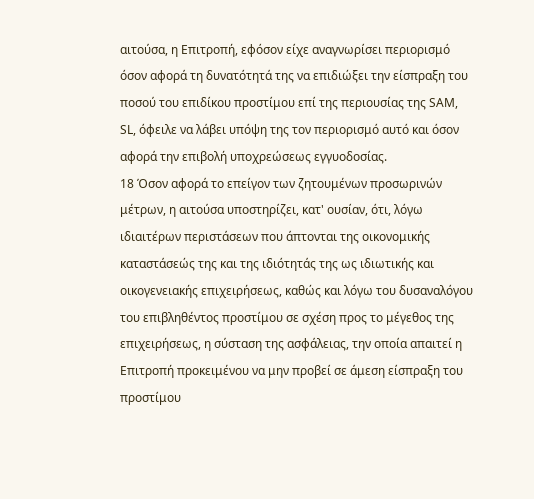αιτούσα, η Επιτροπή, εφόσον είχε αναγνωρίσει περιορισμό όσον αφορά τη δυνατότητά της να επιδιώξει την είσπραξη του ποσού του επιδίκου προστίμου επί της περιουσίας της SAM, SL, όφειλε να λάβει υπόψη της τον περιορισμό αυτό και όσον αφορά την επιβολή υποχρεώσεως εγγυοδοσίας.
18 Όσον αφορά το επείγον των ζητουμένων προσωρινών μέτρων, η αιτούσα υποστηρίζει, κατ' ουσίαν, ότι, λόγω ιδιαιτέρων περιστάσεων που άπτονται της οικονομικής καταστάσεώς της και της ιδιότητάς της ως ιδιωτικής και οικογενειακής επιχειρήσεως, καθώς και λόγω του δυσαναλόγου του επιβληθέντος προστίμου σε σχέση προς το μέγεθος της επιχειρήσεως, η σύσταση της ασφάλειας, την οποία απαιτεί η Επιτροπή προκειμένου να μην προβεί σε άμεση είσπραξη του προστίμου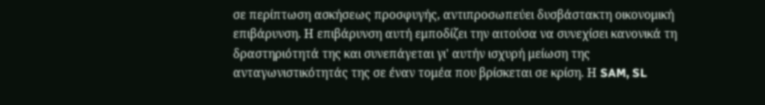σε περίπτωση ασκήσεως προσφυγής, αντιπροσωπεύει δυσβάστακτη οικονομική επιβάρυνση. Η επιβάρυνση αυτή εμποδίζει την αιτούσα να συνεχίσει κανονικά τη δραστηριότητά της και συνεπάγεται γι' αυτήν ισχυρή μείωση της ανταγωνιστικότητάς της σε έναν τομέα που βρίσκεται σε κρίση. Η SAM, SL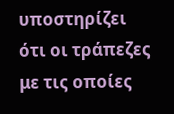υποστηρίζει ότι οι τράπεζες με τις οποίες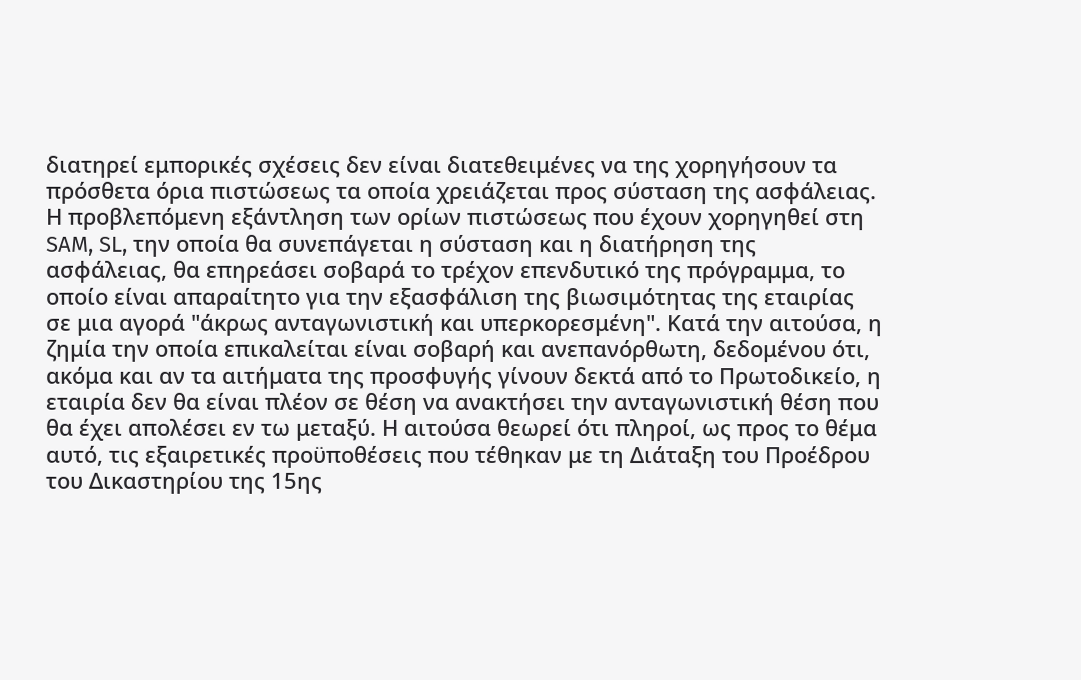διατηρεί εμπορικές σχέσεις δεν είναι διατεθειμένες να της χορηγήσουν τα πρόσθετα όρια πιστώσεως τα οποία χρειάζεται προς σύσταση της ασφάλειας. Η προβλεπόμενη εξάντληση των ορίων πιστώσεως που έχουν χορηγηθεί στη SAM, SL, την οποία θα συνεπάγεται η σύσταση και η διατήρηση της ασφάλειας, θα επηρεάσει σοβαρά το τρέχον επενδυτικό της πρόγραμμα, το οποίο είναι απαραίτητο για την εξασφάλιση της βιωσιμότητας της εταιρίας σε μια αγορά "άκρως ανταγωνιστική και υπερκορεσμένη". Κατά την αιτούσα, η ζημία την οποία επικαλείται είναι σοβαρή και ανεπανόρθωτη, δεδομένου ότι, ακόμα και αν τα αιτήματα της προσφυγής γίνουν δεκτά από το Πρωτοδικείο, η εταιρία δεν θα είναι πλέον σε θέση να ανακτήσει την ανταγωνιστική θέση που θα έχει απολέσει εν τω μεταξύ. Η αιτούσα θεωρεί ότι πληροί, ως προς το θέμα αυτό, τις εξαιρετικές προϋποθέσεις που τέθηκαν με τη Διάταξη του Προέδρου του Δικαστηρίου της 15ης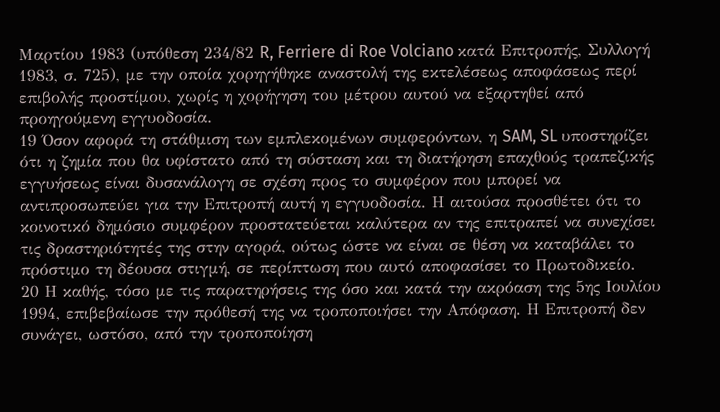Μαρτίου 1983 (υπόθεση 234/82 R, Ferriere di Roe Volciano κατά Επιτροπής, Συλλογή 1983, σ. 725), με την οποία χορηγήθηκε αναστολή της εκτελέσεως αποφάσεως περί επιβολής προστίμου, χωρίς η χορήγηση του μέτρου αυτού να εξαρτηθεί από προηγούμενη εγγυοδοσία.
19 Όσον αφορά τη στάθμιση των εμπλεκομένων συμφερόντων, η SAM, SL υποστηρίζει ότι η ζημία που θα υφίστατο από τη σύσταση και τη διατήρηση επαχθούς τραπεζικής εγγυήσεως είναι δυσανάλογη σε σχέση προς το συμφέρον που μπορεί να αντιπροσωπεύει για την Επιτροπή αυτή η εγγυοδοσία. Η αιτούσα προσθέτει ότι το κοινοτικό δημόσιο συμφέρον προστατεύεται καλύτερα αν της επιτραπεί να συνεχίσει τις δραστηριότητές της στην αγορά, ούτως ώστε να είναι σε θέση να καταβάλει το πρόστιμο τη δέουσα στιγμή, σε περίπτωση που αυτό αποφασίσει το Πρωτοδικείο.
20 Η καθής, τόσο με τις παρατηρήσεις της όσο και κατά την ακρόαση της 5ης Ιουλίου 1994, επιβεβαίωσε την πρόθεσή της να τροποποιήσει την Απόφαση. Η Επιτροπή δεν συνάγει, ωστόσο, από την τροποποίηση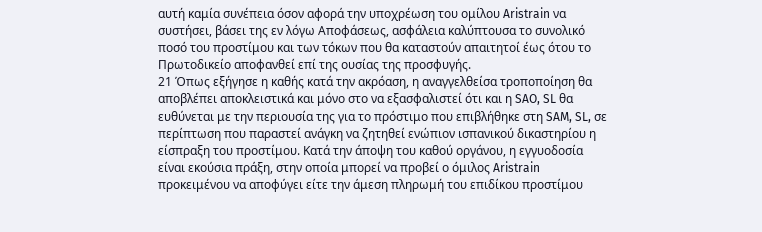αυτή καμία συνέπεια όσον αφορά την υποχρέωση του ομίλου Aristrain να συστήσει, βάσει της εν λόγω Αποφάσεως, ασφάλεια καλύπτουσα το συνολικό ποσό του προστίμου και των τόκων που θα καταστούν απαιτητοί έως ότου το Πρωτοδικείο αποφανθεί επί της ουσίας της προσφυγής.
21 Όπως εξήγησε η καθής κατά την ακρόαση, η αναγγελθείσα τροποποίηση θα αποβλέπει αποκλειστικά και μόνο στο να εξασφαλιστεί ότι και η SAO, SL θα ευθύνεται με την περιουσία της για το πρόστιμο που επιβλήθηκε στη SAM, SL, σε περίπτωση που παραστεί ανάγκη να ζητηθεί ενώπιον ισπανικού δικαστηρίου η είσπραξη του προστίμου. Κατά την άποψη του καθού οργάνου, η εγγυοδοσία είναι εκούσια πράξη, στην οποία μπορεί να προβεί ο όμιλος Aristrain προκειμένου να αποφύγει είτε την άμεση πληρωμή του επιδίκου προστίμου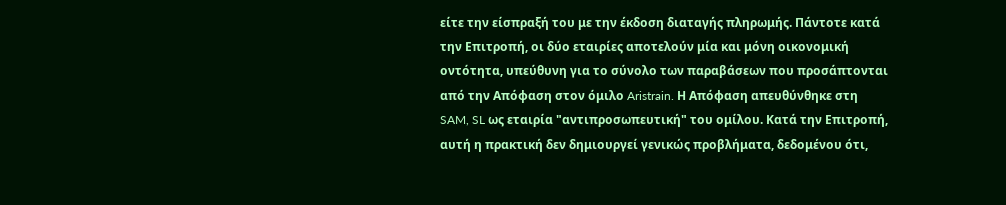είτε την είσπραξή του με την έκδοση διαταγής πληρωμής. Πάντοτε κατά την Επιτροπή, οι δύο εταιρίες αποτελούν μία και μόνη οικονομική οντότητα, υπεύθυνη για το σύνολο των παραβάσεων που προσάπτονται από την Απόφαση στον όμιλο Aristrain. Η Απόφαση απευθύνθηκε στη SAM, SL ως εταιρία "αντιπροσωπευτική" του ομίλου. Κατά την Επιτροπή, αυτή η πρακτική δεν δημιουργεί γενικώς προβλήματα, δεδομένου ότι,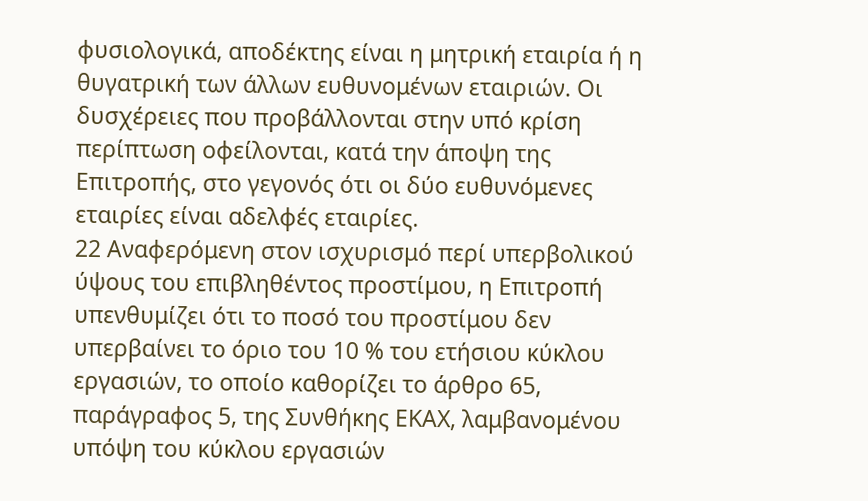φυσιολογικά, αποδέκτης είναι η μητρική εταιρία ή η θυγατρική των άλλων ευθυνομένων εταιριών. Οι δυσχέρειες που προβάλλονται στην υπό κρίση περίπτωση οφείλονται, κατά την άποψη της Επιτροπής, στο γεγονός ότι οι δύο ευθυνόμενες εταιρίες είναι αδελφές εταιρίες.
22 Αναφερόμενη στον ισχυρισμό περί υπερβολικού ύψους του επιβληθέντος προστίμου, η Επιτροπή υπενθυμίζει ότι το ποσό του προστίμου δεν υπερβαίνει το όριο του 10 % του ετήσιου κύκλου εργασιών, το οποίο καθορίζει το άρθρο 65, παράγραφος 5, της Συνθήκης ΕΚΑΧ, λαμβανομένου υπόψη του κύκλου εργασιών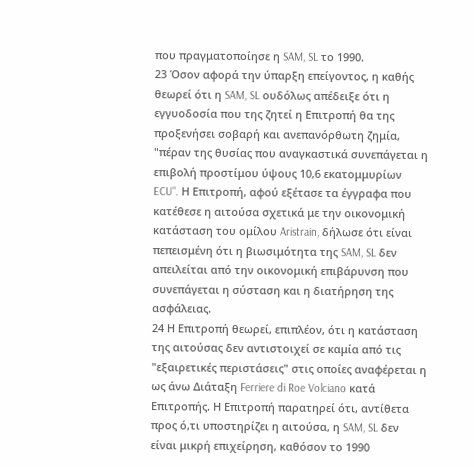που πραγματοποίησε η SAM, SL το 1990.
23 Όσον αφορά την ύπαρξη επείγοντος, η καθής θεωρεί ότι η SAM, SL ουδόλως απέδειξε ότι η εγγυοδοσία που της ζητεί η Επιτροπή θα της προξενήσει σοβαρή και ανεπανόρθωτη ζημία, "πέραν της θυσίας που αναγκαστικά συνεπάγεται η επιβολή προστίμου ύψους 10,6 εκατομμυρίων ECU". Η Επιτροπή, αφού εξέτασε τα έγγραφα που κατέθεσε η αιτούσα σχετικά με την οικονομική κατάσταση του ομίλου Aristrain, δήλωσε ότι είναι πεπεισμένη ότι η βιωσιμότητα της SAM, SL δεν απειλείται από την οικονομική επιβάρυνση που συνεπάγεται η σύσταση και η διατήρηση της ασφάλειας.
24 Η Επιτροπή θεωρεί, επιπλέον, ότι η κατάσταση της αιτούσας δεν αντιστοιχεί σε καμία από τις "εξαιρετικές περιστάσεις" στις οποίες αναφέρεται η ως άνω Διάταξη Ferriere di Roe Volciano κατά Επιτροπής. Η Επιτροπή παρατηρεί ότι, αντίθετα προς ό,τι υποστηρίζει η αιτούσα, η SAM, SL δεν είναι μικρή επιχείρηση, καθόσον το 1990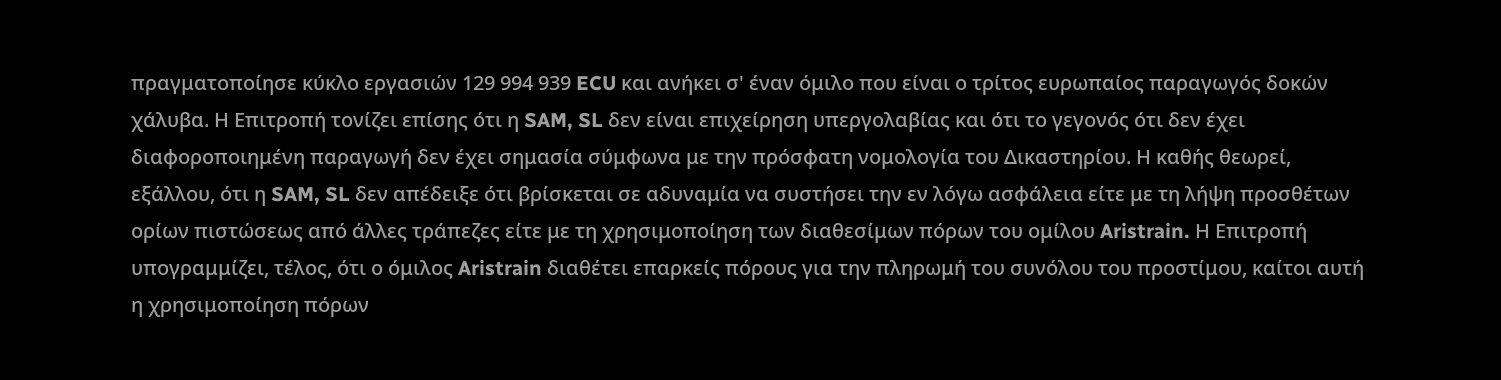πραγματοποίησε κύκλο εργασιών 129 994 939 ECU και ανήκει σ' έναν όμιλο που είναι ο τρίτος ευρωπαίος παραγωγός δοκών χάλυβα. Η Επιτροπή τονίζει επίσης ότι η SAM, SL δεν είναι επιχείρηση υπεργολαβίας και ότι το γεγονός ότι δεν έχει διαφοροποιημένη παραγωγή δεν έχει σημασία σύμφωνα με την πρόσφατη νομολογία του Δικαστηρίου. Η καθής θεωρεί, εξάλλου, ότι η SAM, SL δεν απέδειξε ότι βρίσκεται σε αδυναμία να συστήσει την εν λόγω ασφάλεια είτε με τη λήψη προσθέτων ορίων πιστώσεως από άλλες τράπεζες είτε με τη χρησιμοποίηση των διαθεσίμων πόρων του ομίλου Aristrain. Η Επιτροπή υπογραμμίζει, τέλος, ότι ο όμιλος Aristrain διαθέτει επαρκείς πόρους για την πληρωμή του συνόλου του προστίμου, καίτοι αυτή η χρησιμοποίηση πόρων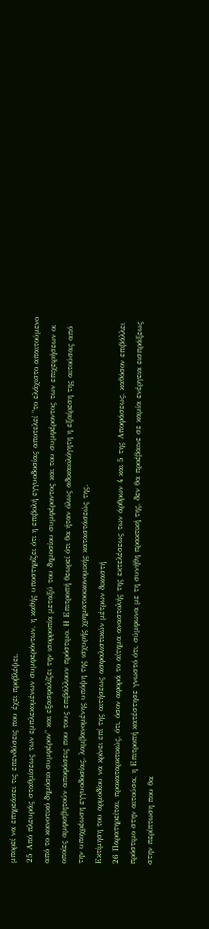μπορεί να επηρεάσει τις επενδύσεις που έχει προβλέψει.
25 Από πλευράς σταθμίσεως των εμπλεκομένων συμφερόντων, η καθής υποστηρίζει ότι η επιβολή εγγυοδοσίας αποτελεί "το ελάχιστο απαιτούμενο από το κοινοτικό δημόσιο συμφέρον" και εξασφαλίζει την ισορροπία μεταξύ του δημοσίου συμφέροντος και του συμφέροντος των επιχειρήσεων οι οποίες αμφισβητούν αποφάσεις που τους επιβάλλουν πρόστιμο. Η Επιτροπή θεωρεί ότι θα ήταν όλως αδικαιολόγητη η εξαίρεση της αιτούσας από την υποχρέωση εγγυοδοσίας, λαμβανομένης υπόψη της ισχυρής χρηματοοικονομικής καταστάσεώς της.
Εκτίμηση του αρμοδίου να κρίνει επί της αιτήσεως ασφαλιστικών μέτρων δικαστή
26 Παρατηρείται, προκαταρκτικώς, ότι, όσον αφορά το αίτημα αναστολής της εκτελέσεως των άρθρων 4 και 5 της Αποφάσεως, καθόσον επιβάλλει πρόστιμο στην αιτούσα, η Επιτροπή κατέστησε γνωστό ότι, σύμφωνα με τη συνήθη πρακτική της, δεν θα προέβαινε σε καμία ενέργεια εισπράξεως στην περίπτωση που θα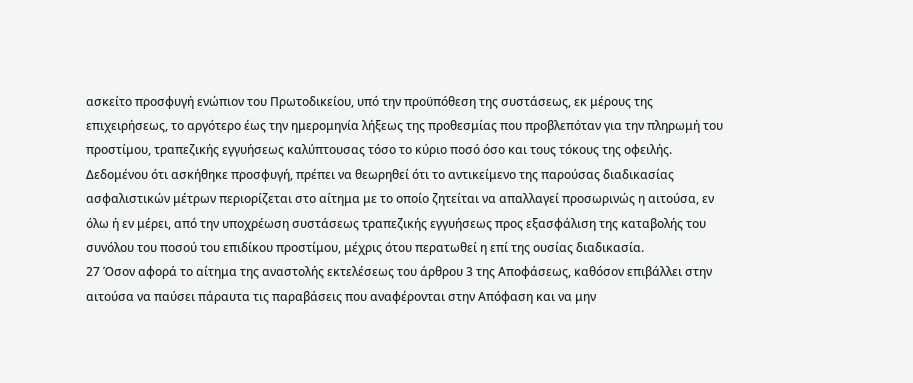ασκείτο προσφυγή ενώπιον του Πρωτοδικείου, υπό την προϋπόθεση της συστάσεως, εκ μέρους της επιχειρήσεως, το αργότερο έως την ημερομηνία λήξεως της προθεσμίας που προβλεπόταν για την πληρωμή του προστίμου, τραπεζικής εγγυήσεως καλύπτουσας τόσο το κύριο ποσό όσο και τους τόκους της οφειλής. Δεδομένου ότι ασκήθηκε προσφυγή, πρέπει να θεωρηθεί ότι το αντικείμενο της παρούσας διαδικασίας ασφαλιστικών μέτρων περιορίζεται στο αίτημα με το οποίο ζητείται να απαλλαγεί προσωρινώς η αιτούσα, εν όλω ή εν μέρει, από την υποχρέωση συστάσεως τραπεζικής εγγυήσεως προς εξασφάλιση της καταβολής του συνόλου του ποσού του επιδίκου προστίμου, μέχρις ότου περατωθεί η επί της ουσίας διαδικασία.
27 Όσον αφορά το αίτημα της αναστολής εκτελέσεως του άρθρου 3 της Αποφάσεως, καθόσον επιβάλλει στην αιτούσα να παύσει πάραυτα τις παραβάσεις που αναφέρονται στην Απόφαση και να μην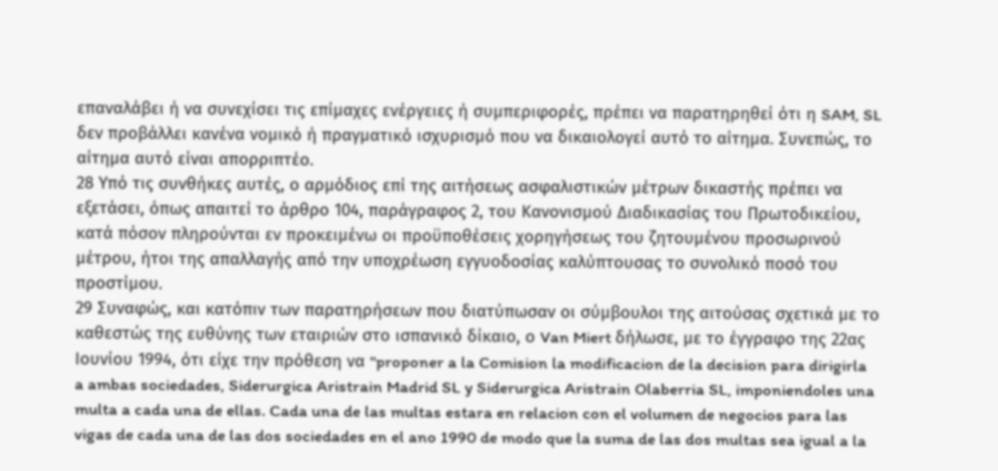επαναλάβει ή να συνεχίσει τις επίμαχες ενέργειες ή συμπεριφορές, πρέπει να παρατηρηθεί ότι η SAM, SL δεν προβάλλει κανένα νομικό ή πραγματικό ισχυρισμό που να δικαιολογεί αυτό το αίτημα. Συνεπώς, το αίτημα αυτό είναι απορριπτέο.
28 Υπό τις συνθήκες αυτές, ο αρμόδιος επί της αιτήσεως ασφαλιστικών μέτρων δικαστής πρέπει να εξετάσει, όπως απαιτεί το άρθρο 104, παράγραφος 2, του Κανονισμού Διαδικασίας του Πρωτοδικείου, κατά πόσον πληρούνται εν προκειμένω οι προϋποθέσεις χορηγήσεως του ζητουμένου προσωρινού μέτρου, ήτοι της απαλλαγής από την υποχρέωση εγγυοδοσίας καλύπτουσας το συνολικό ποσό του προστίμου.
29 Συναφώς, και κατόπιν των παρατηρήσεων που διατύπωσαν οι σύμβουλοι της αιτούσας σχετικά με το καθεστώς της ευθύνης των εταιριών στο ισπανικό δίκαιο, ο Van Miert δήλωσε, με το έγγραφο της 22ας Ιουνίου 1994, ότι είχε την πρόθεση να "proponer a la Comision la modificacion de la decision para dirigirla a ambas sociedades, Siderurgica Aristrain Madrid SL y Siderurgica Aristrain Olaberria SL, imponiendoles una multa a cada una de ellas. Cada una de las multas estara en relacion con el volumen de negocios para las vigas de cada una de las dos sociedades en el ano 1990 de modo que la suma de las dos multas sea igual a la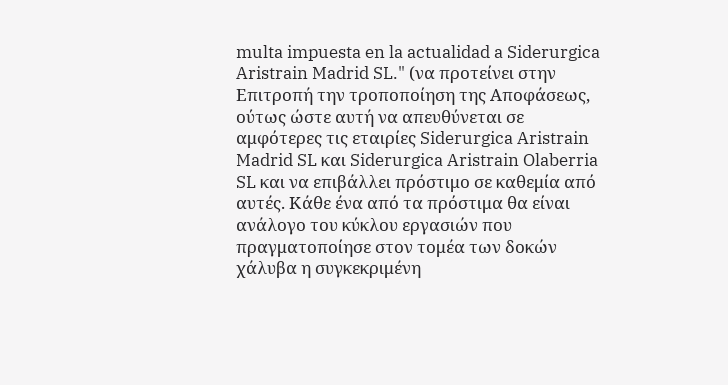multa impuesta en la actualidad a Siderurgica Aristrain Madrid SL." (να προτείνει στην Επιτροπή την τροποποίηση της Αποφάσεως, ούτως ώστε αυτή να απευθύνεται σε αμφότερες τις εταιρίες Siderurgica Aristrain Madrid SL και Siderurgica Aristrain Olaberria SL και να επιβάλλει πρόστιμο σε καθεμία από αυτές. Κάθε ένα από τα πρόστιμα θα είναι ανάλογο του κύκλου εργασιών που πραγματοποίησε στον τομέα των δοκών χάλυβα η συγκεκριμένη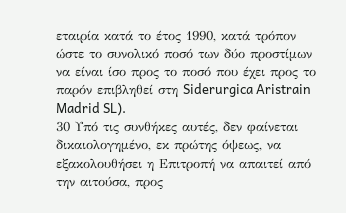εταιρία κατά το έτος 1990, κατά τρόπον ώστε το συνολικό ποσό των δύο προστίμων να είναι ίσο προς το ποσό που έχει προς το παρόν επιβληθεί στη Siderurgica Aristrain Madrid SL).
30 Υπό τις συνθήκες αυτές, δεν φαίνεται δικαιολογημένο, εκ πρώτης όψεως, να εξακολουθήσει η Επιτροπή να απαιτεί από την αιτούσα, προς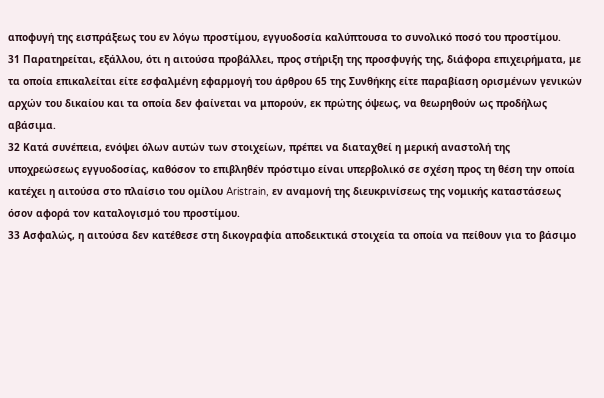αποφυγή της εισπράξεως του εν λόγω προστίμου, εγγυοδοσία καλύπτουσα το συνολικό ποσό του προστίμου.
31 Παρατηρείται, εξάλλου, ότι η αιτούσα προβάλλει, προς στήριξη της προσφυγής της, διάφορα επιχειρήματα, με τα οποία επικαλείται είτε εσφαλμένη εφαρμογή του άρθρου 65 της Συνθήκης είτε παραβίαση ορισμένων γενικών αρχών του δικαίου και τα οποία δεν φαίνεται να μπορούν, εκ πρώτης όψεως, να θεωρηθούν ως προδήλως αβάσιμα.
32 Κατά συνέπεια, ενόψει όλων αυτών των στοιχείων, πρέπει να διαταχθεί η μερική αναστολή της υποχρεώσεως εγγυοδοσίας, καθόσον το επιβληθέν πρόστιμο είναι υπερβολικό σε σχέση προς τη θέση την οποία κατέχει η αιτούσα στο πλαίσιο του ομίλου Aristrain, εν αναμονή της διευκρινίσεως της νομικής καταστάσεως όσον αφορά τον καταλογισμό του προστίμου.
33 Ασφαλώς, η αιτούσα δεν κατέθεσε στη δικογραφία αποδεικτικά στοιχεία τα οποία να πείθουν για το βάσιμο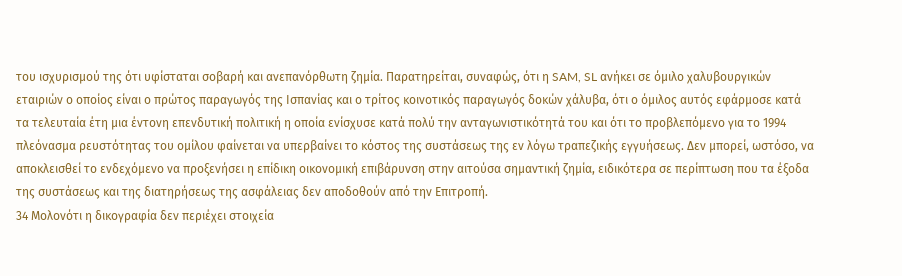του ισχυρισμού της ότι υφίσταται σοβαρή και ανεπανόρθωτη ζημία. Παρατηρείται, συναφώς, ότι η SAM, SL ανήκει σε όμιλο χαλυβουργικών εταιριών ο οποίος είναι ο πρώτος παραγωγός της Ισπανίας και ο τρίτος κοινοτικός παραγωγός δοκών χάλυβα, ότι ο όμιλος αυτός εφάρμοσε κατά τα τελευταία έτη μια έντονη επενδυτική πολιτική η οποία ενίσχυσε κατά πολύ την ανταγωνιστικότητά του και ότι το προβλεπόμενο για το 1994 πλεόνασμα ρευστότητας του ομίλου φαίνεται να υπερβαίνει το κόστος της συστάσεως της εν λόγω τραπεζικής εγγυήσεως. Δεν μπορεί, ωστόσο, να αποκλεισθεί το ενδεχόμενο να προξενήσει η επίδικη οικονομική επιβάρυνση στην αιτούσα σημαντική ζημία, ειδικότερα σε περίπτωση που τα έξοδα της συστάσεως και της διατηρήσεως της ασφάλειας δεν αποδοθούν από την Επιτροπή.
34 Μολονότι η δικογραφία δεν περιέχει στοιχεία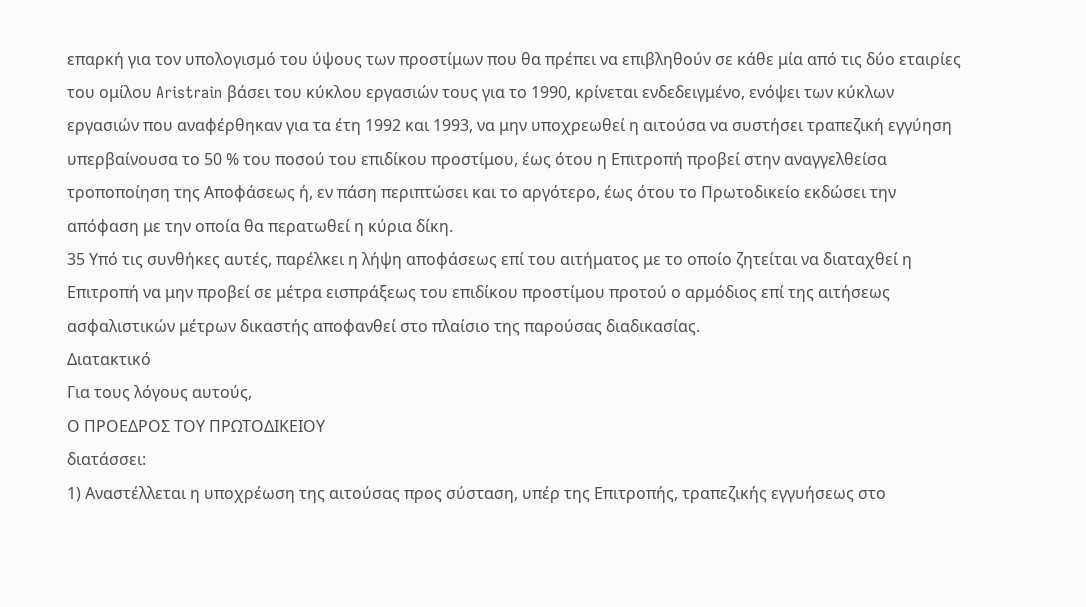επαρκή για τον υπολογισμό του ύψους των προστίμων που θα πρέπει να επιβληθούν σε κάθε μία από τις δύο εταιρίες του ομίλου Aristrain βάσει του κύκλου εργασιών τους για το 1990, κρίνεται ενδεδειγμένο, ενόψει των κύκλων εργασιών που αναφέρθηκαν για τα έτη 1992 και 1993, να μην υποχρεωθεί η αιτούσα να συστήσει τραπεζική εγγύηση υπερβαίνουσα το 50 % του ποσού του επιδίκου προστίμου, έως ότου η Επιτροπή προβεί στην αναγγελθείσα τροποποίηση της Αποφάσεως ή, εν πάση περιπτώσει και το αργότερο, έως ότου το Πρωτοδικείο εκδώσει την απόφαση με την οποία θα περατωθεί η κύρια δίκη.
35 Υπό τις συνθήκες αυτές, παρέλκει η λήψη αποφάσεως επί του αιτήματος με το οποίο ζητείται να διαταχθεί η Επιτροπή να μην προβεί σε μέτρα εισπράξεως του επιδίκου προστίμου προτού ο αρμόδιος επί της αιτήσεως ασφαλιστικών μέτρων δικαστής αποφανθεί στο πλαίσιο της παρούσας διαδικασίας.
Διατακτικό
Για τους λόγους αυτούς,
Ο ΠΡΟΕΔΡΟΣ ΤΟΥ ΠΡΩΤΟΔΙΚΕΙΟΥ
διατάσσει:
1) Αναστέλλεται η υποχρέωση της αιτούσας προς σύσταση, υπέρ της Επιτροπής, τραπεζικής εγγυήσεως στο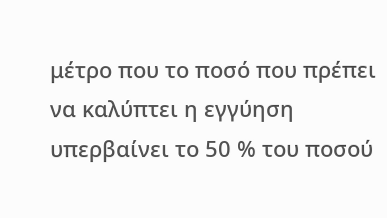μέτρο που το ποσό που πρέπει να καλύπτει η εγγύηση υπερβαίνει το 50 % του ποσού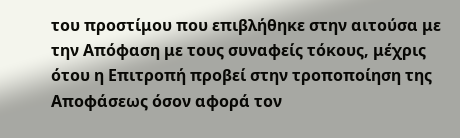του προστίμου που επιβλήθηκε στην αιτούσα με την Απόφαση με τους συναφείς τόκους, μέχρις ότου η Επιτροπή προβεί στην τροποποίηση της Αποφάσεως όσον αφορά τον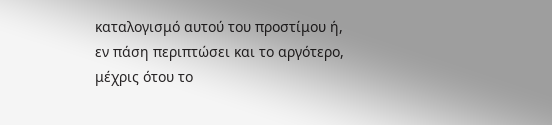καταλογισμό αυτού του προστίμου ή, εν πάση περιπτώσει και το αργότερο, μέχρις ότου το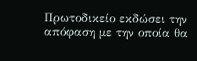Πρωτοδικείο εκδώσει την απόφαση με την οποία θα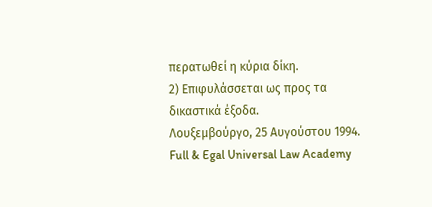περατωθεί η κύρια δίκη.
2) Επιφυλάσσεται ως προς τα δικαστικά έξοδα.
Λουξεμβούργο, 25 Αυγούστου 1994.
Full & Egal Universal Law Academy